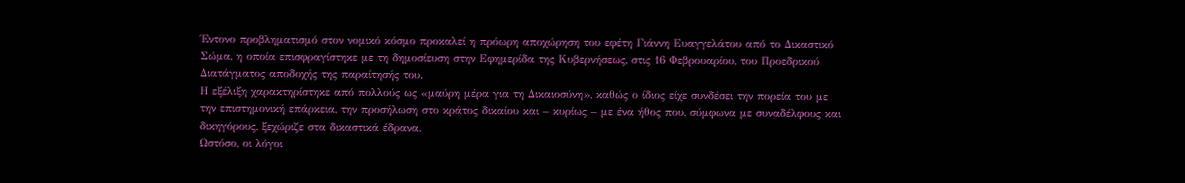Έντονο προβληματισμό στον νομικό κόσμο προκαλεί η πρόωρη αποχώρηση του εφέτη Γιάννη Ευαγγελάτου από το Δικαστικό Σώμα, η οποία επισφραγίστηκε με τη δημοσίευση στην Εφημερίδα της Κυβερνήσεως, στις 16 Φεβρουαρίου, του Προεδρικού Διατάγματος αποδοχής της παραίτησής του.
Η εξέλιξη χαρακτηρίστηκε από πολλούς ως «μαύρη μέρα για τη Δικαιοσύνη», καθώς ο ίδιος είχε συνδέσει την πορεία του με την επιστημονική επάρκεια, την προσήλωση στο κράτος δικαίου και – κυρίως – με ένα ήθος που, σύμφωνα με συναδέλφους και δικηγόρους, ξεχώριζε στα δικαστικά έδρανα.
Ωστόσο, οι λόγοι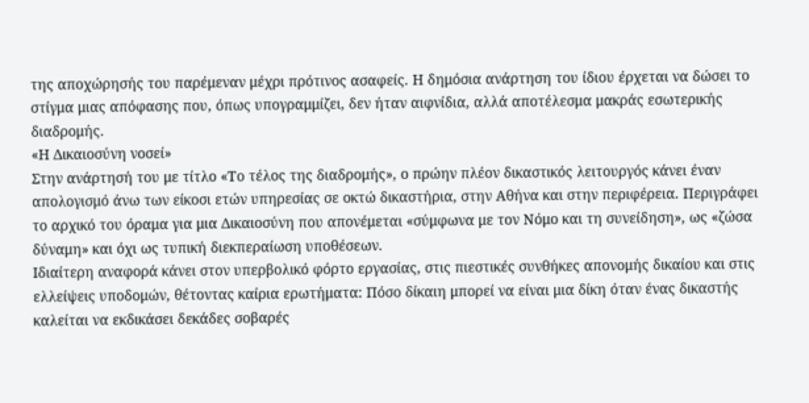της αποχώρησής του παρέμεναν μέχρι πρότινος ασαφείς. Η δημόσια ανάρτηση του ίδιου έρχεται να δώσει το στίγμα μιας απόφασης που, όπως υπογραμμίζει, δεν ήταν αιφνίδια, αλλά αποτέλεσμα μακράς εσωτερικής διαδρομής.
«Η Δικαιοσύνη νοσεί»
Στην ανάρτησή του με τίτλο «Το τέλος της διαδρομής», ο πρώην πλέον δικαστικός λειτουργός κάνει έναν απολογισμό άνω των είκοσι ετών υπηρεσίας σε οκτώ δικαστήρια, στην Αθήνα και στην περιφέρεια. Περιγράφει το αρχικό του όραμα για μια Δικαιοσύνη που απονέμεται «σύμφωνα με τον Νόμο και τη συνείδηση», ως «ζώσα δύναμη» και όχι ως τυπική διεκπεραίωση υποθέσεων.
Ιδιαίτερη αναφορά κάνει στον υπερβολικό φόρτο εργασίας, στις πιεστικές συνθήκες απονομής δικαίου και στις ελλείψεις υποδομών, θέτοντας καίρια ερωτήματα: Πόσο δίκαιη μπορεί να είναι μια δίκη όταν ένας δικαστής καλείται να εκδικάσει δεκάδες σοβαρές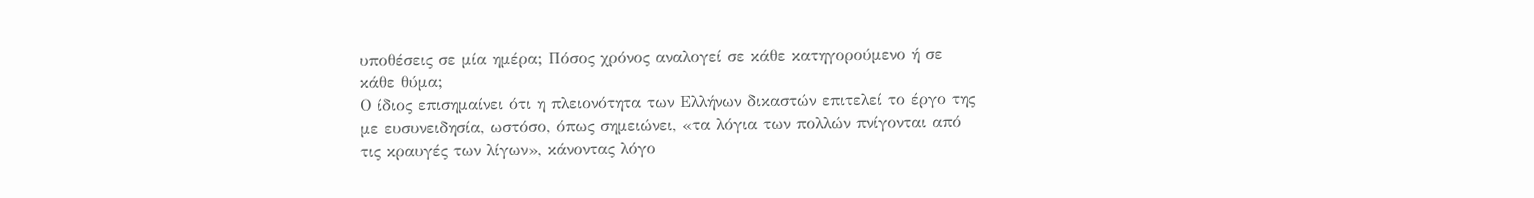υποθέσεις σε μία ημέρα; Πόσος χρόνος αναλογεί σε κάθε κατηγορούμενο ή σε κάθε θύμα;
Ο ίδιος επισημαίνει ότι η πλειονότητα των Ελλήνων δικαστών επιτελεί το έργο της με ευσυνειδησία, ωστόσο, όπως σημειώνει, «τα λόγια των πολλών πνίγονται από τις κραυγές των λίγων», κάνοντας λόγο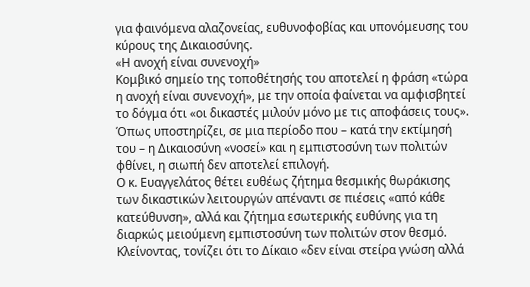για φαινόμενα αλαζονείας, ευθυνοφοβίας και υπονόμευσης του κύρους της Δικαιοσύνης.
«Η ανοχή είναι συνενοχή»
Κομβικό σημείο της τοποθέτησής του αποτελεί η φράση «τώρα η ανοχή είναι συνενοχή», με την οποία φαίνεται να αμφισβητεί το δόγμα ότι «οι δικαστές μιλούν μόνο με τις αποφάσεις τους». Όπως υποστηρίζει, σε μια περίοδο που – κατά την εκτίμησή του – η Δικαιοσύνη «νοσεί» και η εμπιστοσύνη των πολιτών φθίνει, η σιωπή δεν αποτελεί επιλογή.
Ο κ. Ευαγγελάτος θέτει ευθέως ζήτημα θεσμικής θωράκισης των δικαστικών λειτουργών απέναντι σε πιέσεις «από κάθε κατεύθυνση», αλλά και ζήτημα εσωτερικής ευθύνης για τη διαρκώς μειούμενη εμπιστοσύνη των πολιτών στον θεσμό.
Κλείνοντας, τονίζει ότι το Δίκαιο «δεν είναι στείρα γνώση αλλά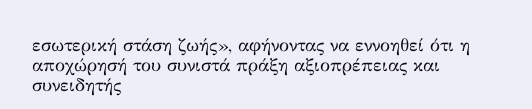εσωτερική στάση ζωής», αφήνοντας να εννοηθεί ότι η αποχώρησή του συνιστά πράξη αξιοπρέπειας και συνειδητής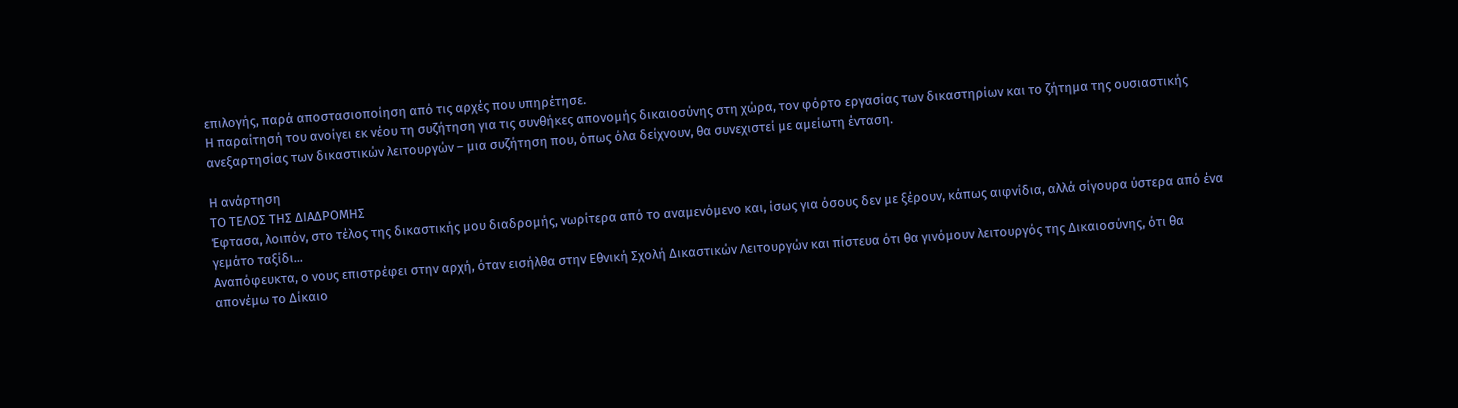επιλογής, παρά αποστασιοποίηση από τις αρχές που υπηρέτησε.
Η παραίτησή του ανοίγει εκ νέου τη συζήτηση για τις συνθήκες απονομής δικαιοσύνης στη χώρα, τον φόρτο εργασίας των δικαστηρίων και το ζήτημα της ουσιαστικής ανεξαρτησίας των δικαστικών λειτουργών – μια συζήτηση που, όπως όλα δείχνουν, θα συνεχιστεί με αμείωτη ένταση.

Η ανάρτηση
ΤΟ ΤΕΛΟΣ ΤΗΣ ΔΙΑΔΡΟΜΗΣ
Έφτασα, λοιπόν, στο τέλος της δικαστικής μου διαδρομής, νωρίτερα από το αναμενόμενο και, ίσως για όσους δεν με ξέρουν, κάπως αιφνίδια, αλλά σίγουρα ύστερα από ένα γεμάτο ταξίδι...
Αναπόφευκτα, ο νους επιστρέφει στην αρχή, όταν εισήλθα στην Εθνική Σχολή Δικαστικών Λειτουργών και πίστευα ότι θα γινόμουν λειτουργός της Δικαιοσύνης, ότι θα απονέμω το Δίκαιο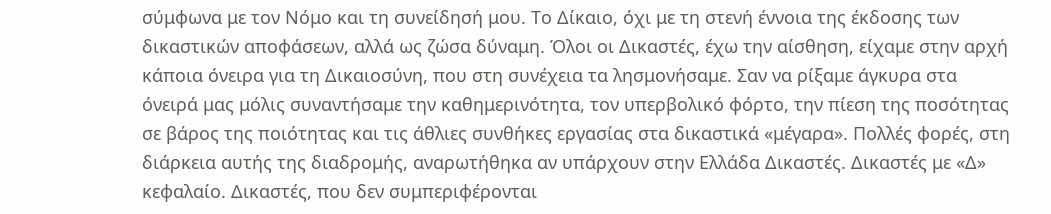σύμφωνα με τον Νόμο και τη συνείδησή μου. Το Δίκαιο, όχι με τη στενή έννοια της έκδοσης των δικαστικών αποφάσεων, αλλά ως ζώσα δύναμη. Όλοι οι Δικαστές, έχω την αίσθηση, είχαμε στην αρχή κάποια όνειρα για τη Δικαιοσύνη, που στη συνέχεια τα λησμονήσαμε. Σαν να ρίξαμε άγκυρα στα όνειρά μας μόλις συναντήσαμε την καθημερινότητα, τον υπερβολικό φόρτο, την πίεση της ποσότητας σε βάρος της ποιότητας και τις άθλιες συνθήκες εργασίας στα δικαστικά «μέγαρα». Πολλές φορές, στη διάρκεια αυτής της διαδρομής, αναρωτήθηκα αν υπάρχουν στην Ελλάδα Δικαστές. Δικαστές με «Δ» κεφαλαίο. Δικαστές, που δεν συμπεριφέρονται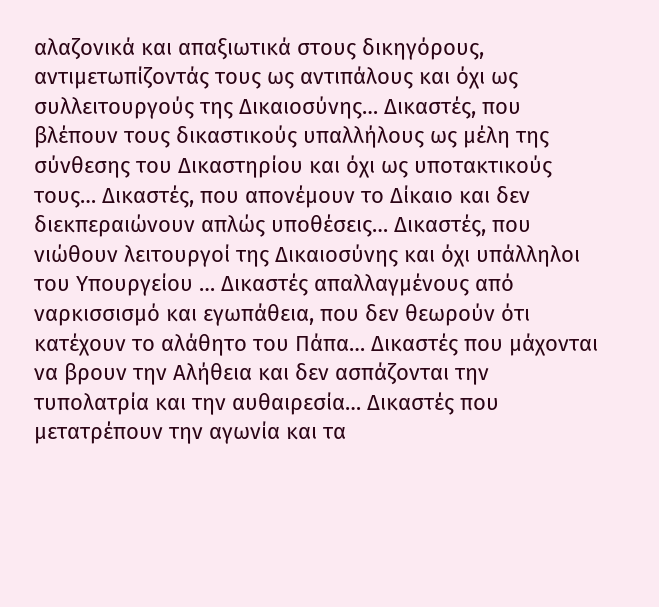αλαζονικά και απαξιωτικά στους δικηγόρους, αντιμετωπίζοντάς τους ως αντιπάλους και όχι ως συλλειτουργούς της Δικαιοσύνης… Δικαστές, που βλέπουν τους δικαστικούς υπαλλήλους ως μέλη της σύνθεσης του Δικαστηρίου και όχι ως υποτακτικούς τους… Δικαστές, που απονέμουν το Δίκαιο και δεν διεκπεραιώνουν απλώς υποθέσεις… Δικαστές, που νιώθουν λειτουργοί της Δικαιοσύνης και όχι υπάλληλοι του Υπουργείου … Δικαστές απαλλαγμένους από ναρκισσισμό και εγωπάθεια, που δεν θεωρούν ότι κατέχουν το αλάθητο του Πάπα… Δικαστές που μάχονται να βρουν την Αλήθεια και δεν ασπάζονται την τυπολατρία και την αυθαιρεσία… Δικαστές που μετατρέπουν την αγωνία και τα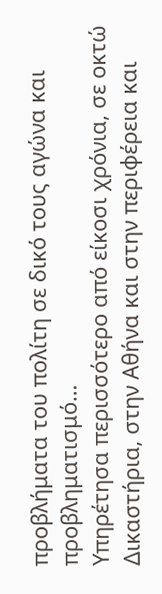προβλήματα του πολίτη σε δικό τους αγώνα και προβληματισμό…
Υπηρέτησα περισσότερο από είκοσι χρόνια, σε οκτώ Δικαστήρια, στην Αθήνα και στην περιφέρεια και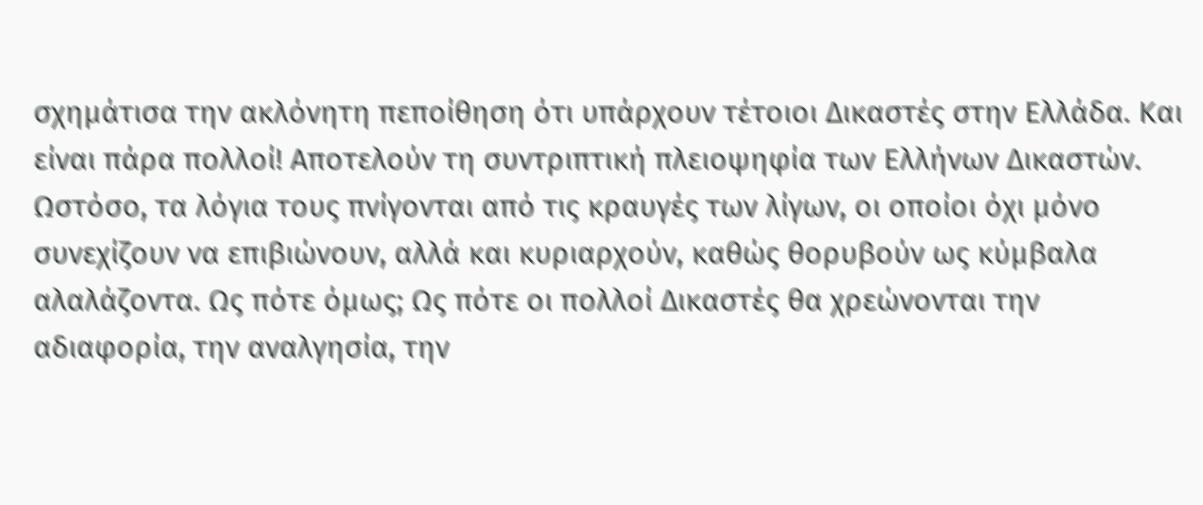σχημάτισα την ακλόνητη πεποίθηση ότι υπάρχουν τέτοιοι Δικαστές στην Ελλάδα. Και είναι πάρα πολλοί! Αποτελούν τη συντριπτική πλειοψηφία των Ελλήνων Δικαστών. Ωστόσο, τα λόγια τους πνίγονται από τις κραυγές των λίγων, οι οποίοι όχι μόνο συνεχίζουν να επιβιώνουν, αλλά και κυριαρχούν, καθώς θορυβούν ως κύμβαλα αλαλάζοντα. Ως πότε όμως; Ως πότε οι πολλοί Δικαστές θα χρεώνονται την αδιαφορία, την αναλγησία, την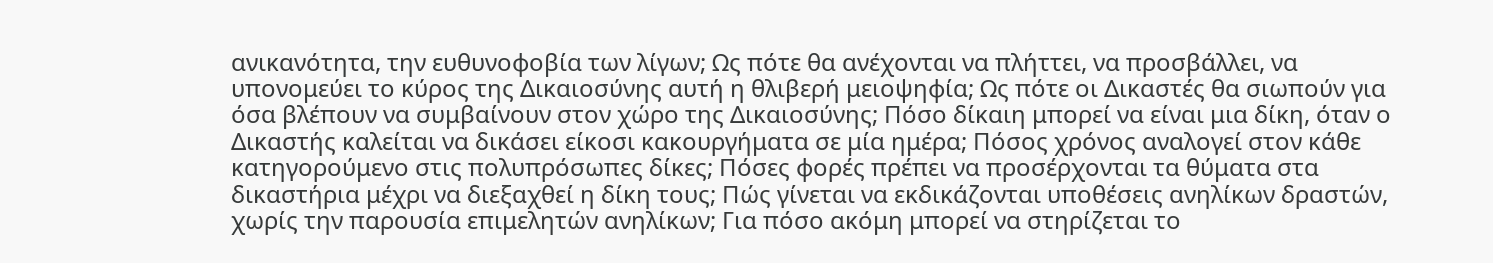ανικανότητα, την ευθυνοφοβία των λίγων; Ως πότε θα ανέχονται να πλήττει, να προσβάλλει, να υπονομεύει το κύρος της Δικαιοσύνης αυτή η θλιβερή μειοψηφία; Ως πότε οι Δικαστές θα σιωπούν για όσα βλέπουν να συμβαίνουν στον χώρο της Δικαιοσύνης; Πόσο δίκαιη μπορεί να είναι μια δίκη, όταν ο Δικαστής καλείται να δικάσει είκοσι κακουργήματα σε μία ημέρα; Πόσος χρόνος αναλογεί στον κάθε κατηγορούμενο στις πολυπρόσωπες δίκες; Πόσες φορές πρέπει να προσέρχονται τα θύματα στα δικαστήρια μέχρι να διεξαχθεί η δίκη τους; Πώς γίνεται να εκδικάζονται υποθέσεις ανηλίκων δραστών, χωρίς την παρουσία επιμελητών ανηλίκων; Για πόσο ακόμη μπορεί να στηρίζεται το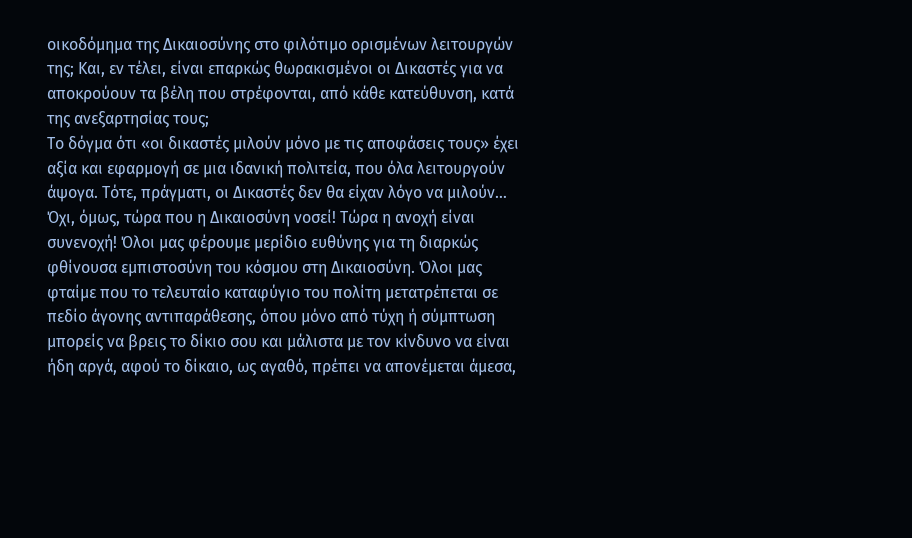οικοδόμημα της Δικαιοσύνης στο φιλότιμο ορισμένων λειτουργών της; Και, εν τέλει, είναι επαρκώς θωρακισμένοι οι Δικαστές για να αποκρούουν τα βέλη που στρέφονται, από κάθε κατεύθυνση, κατά της ανεξαρτησίας τους;
Το δόγμα ότι «οι δικαστές μιλούν μόνο με τις αποφάσεις τους» έχει αξία και εφαρμογή σε μια ιδανική πολιτεία, που όλα λειτουργούν άψογα. Τότε, πράγματι, οι Δικαστές δεν θα είχαν λόγο να μιλούν… Όχι, όμως, τώρα που η Δικαιοσύνη νοσεί! Τώρα η ανοχή είναι συνενοχή! Όλοι μας φέρουμε μερίδιο ευθύνης για τη διαρκώς φθίνουσα εμπιστοσύνη του κόσμου στη Δικαιοσύνη. Όλοι μας φταίμε που το τελευταίο καταφύγιο του πολίτη μετατρέπεται σε πεδίο άγονης αντιπαράθεσης, όπου μόνο από τύχη ή σύμπτωση μπορείς να βρεις το δίκιο σου και μάλιστα με τον κίνδυνο να είναι ήδη αργά, αφού το δίκαιο, ως αγαθό, πρέπει να απονέμεται άμεσα,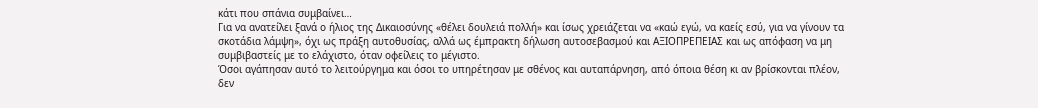κάτι που σπάνια συμβαίνει…
Για να ανατείλει ξανά ο ήλιος της Δικαιοσύνης «θέλει δουλειά πολλή» και ίσως χρειάζεται να «καώ εγώ, να καείς εσύ, για να γίνουν τα σκοτάδια λάμψη», όχι ως πράξη αυτοθυσίας, αλλά ως έμπρακτη δήλωση αυτοσεβασμού και ΑΞΙΟΠΡΕΠΕΙΑΣ και ως απόφαση να μη συμβιβαστείς με το ελάχιστο, όταν οφείλεις το μέγιστο.
Όσοι αγάπησαν αυτό το λειτούργημα και όσοι το υπηρέτησαν με σθένος και αυταπάρνηση, από όποια θέση κι αν βρίσκονται πλέον, δεν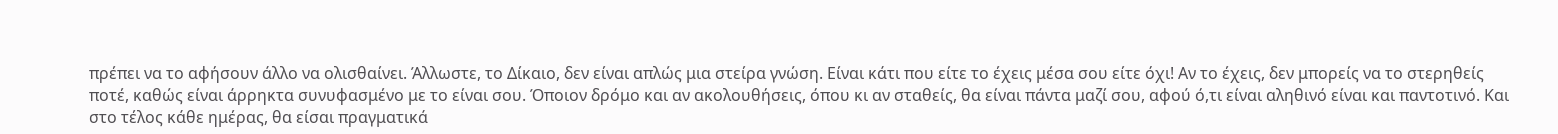πρέπει να το αφήσουν άλλο να ολισθαίνει. Άλλωστε, το Δίκαιο, δεν είναι απλώς μια στείρα γνώση. Είναι κάτι που είτε το έχεις μέσα σου είτε όχι! Αν το έχεις, δεν μπορείς να το στερηθείς ποτέ, καθώς είναι άρρηκτα συνυφασμένο με το είναι σου. Όποιον δρόμο και αν ακολουθήσεις, όπου κι αν σταθείς, θα είναι πάντα μαζί σου, αφού ό,τι είναι αληθινό είναι και παντοτινό. Και στο τέλος κάθε ημέρας, θα είσαι πραγματικά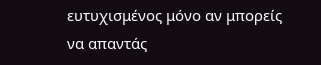ευτυχισμένος μόνο αν μπορείς να απαντάς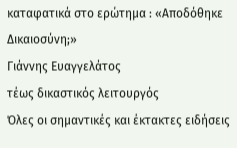καταφατικά στο ερώτημα : «Αποδόθηκε Δικαιοσύνη;»
Γιάννης Ευαγγελάτος
τέως δικαστικός λειτουργός
Όλες οι σημαντικές και έκτακτες ειδήσεις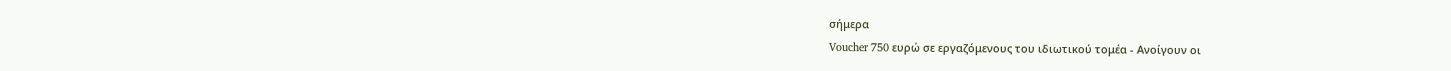σήμερα
Voucher 750 ευρώ σε εργαζόμενους του ιδιωτικού τομέα - Ανοίγουν οι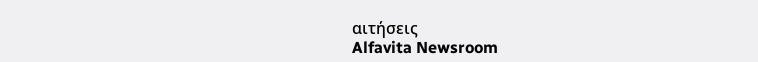αιτήσεις
Alfavita Newsroom